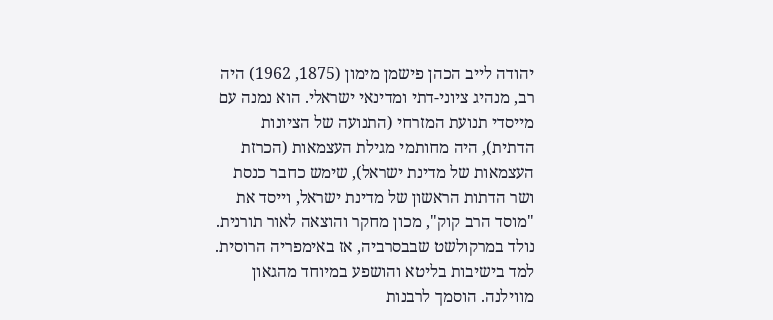יהודה לייב הכהן פישמן מימון (1875, 1962) היה רב, מנהיג ציוני-דתי ומדינאי ישראלי. הוא נמנה עם מייסדי תנועת המזרחי (התנועה של הציונות הדתית), היה מחותמי מגילת העצמאות (הכרזת העצמאות של מדינת ישראל), שימש כחבר כנסת ושר הדתות הראשון של מדינת ישראל, וייסד את "מוסד הרב קוק", מכון מחקר והוצאה לאור תורנית.
נולד במרקולשט שבבסרביה, אז באימפריה הרוסית. למד בישיבות בליטא והושפע במיוחד מהגאון מווילנה. הוסמך לרבנות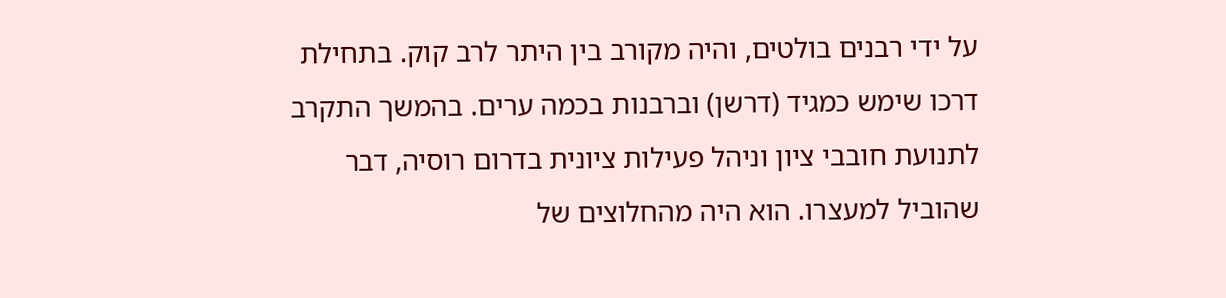על ידי רבנים בולטים, והיה מקורב בין היתר לרב קוק. בתחילת דרכו שימש כמגיד (דרשן) וברבנות בכמה ערים. בהמשך התקרב לתנועת חובבי ציון וניהל פעילות ציונית בדרום רוסיה, דבר שהוביל למעצרו. הוא היה מהחלוצים של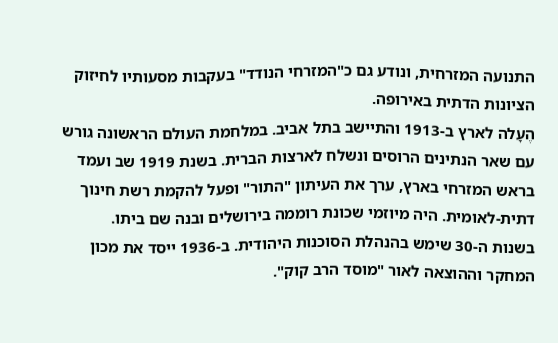התנועה המזרחית, ונודע גם כ"המזרחי הנודד" בעקבות מסעותיו לחיזוק הציונות הדתית באירופה.
הֶעָלה לארץ ב-1913 והתיישב בתל אביב. במלחמת העולם הראשונה גורש עם שאר הנתינים הרוסים ונשלח לארצות הברית. בשנת 1919 שב ועמד בראש המזרחי בארץ, ערך את העיתון "התור" ופעל להקמת רשת חינוך דתית-לאומית. היה מיוזמי שכונת רוממה בירושלים ובנה שם ביתו.
בשנות ה-30 שימש בהנהלת הסוכנות היהודית. ב-1936 ייסד את מכון המחקר וההוצאה לאור "מוסד הרב קוק".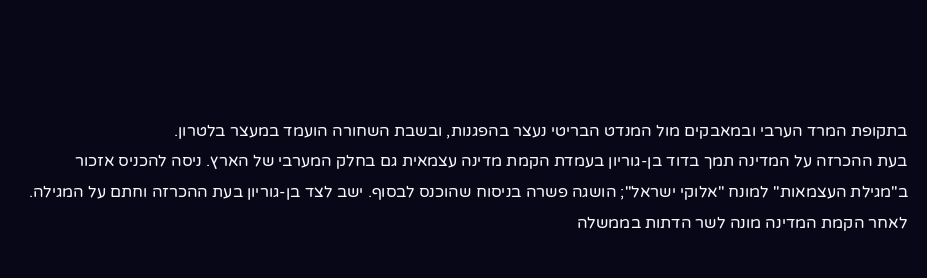בתקופת המרד הערבי ובמאבקים מול המנדט הבריטי נעצר בהפגנות, ובשבת השחורה הועמד במעצר בלטרון.
בעת ההכרזה על המדינה תמך בדוד בן-גוריון בעמדת הקמת מדינה עצמאית גם בחלק המערבי של הארץ. ניסה להכניס אזכור ב"מגילת העצמאות" למונח "אלוקי ישראל"; הושגה פשרה בניסוח שהוכנס לבסוף. ישב לצד בן-גוריון בעת ההכרזה וחתם על המגילה. לאחר הקמת המדינה מונה לשר הדתות בממשלה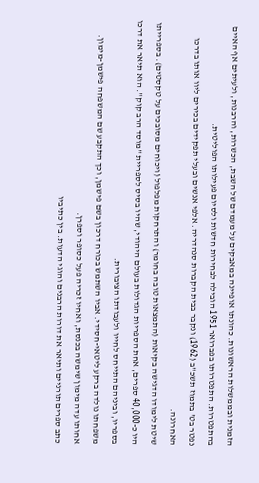הזמנית ובממשלות הראשונות. כהונתו אופיינה במאבקים על מעמדם של השבת, הכשרות, והרבנות, ולעיתים אף האיים בהתפטרות. התפטרותו בפברואר 1951 הובילה לבחירות חדשות ולסיום פעילותו הפוליטית.
נפטר בט' בתמוז תשכ"ב (1962) ונקבר בבית הקברות סנהדריה. אלפי אנשים ובעלי תפקידים בכירים ליוו אותו בדרכו האחרונה.
שיטת לימודו הדגישה בקיאות (התמצאות טובה בחומר) והתרחקות מפלפול (ויכוחים מסובכים על טקסטים). בספרייתו היו כ-40,000 ספרים, אחת הספריות הגדולות בעולם היהודי, שהיו בסיס לספריית "מוסד הרב קוק". הוא תיאר את דרכו בספריו, וביניהם התייחס לחייו ולעבודתו הציבורית.
משפחתו נולדה ברקע ליטאי-חסידי. אביו השתמש בכורח דרכון בשם פישמן, וכך התקבע שם המשפחה פישמן-מימון. אחותו עדה מימון שימשה בכנסת, ואחיו זכריה פעל כסופר וספרן.
כתב ספרים תורניים ותיאר את דורות הרבנים והוגי הדעות. בין כתיביו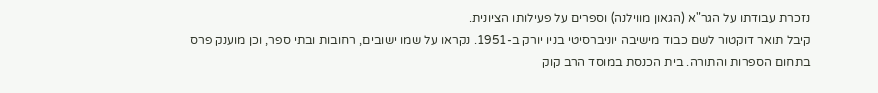נזכרת עבודתו על הגר"א (הגאון מווילנה) וספרים על פעילותו הציונית.
קיבל תואר דוקטור לשם כבוד מישיבה יוניברסיטי בניו יורק ב-1951. נקראו על שמו ישובים, רחובות ובתי ספר, וכן מוענק פרס בתחום הספרות והתורה. בית הכנסת במוסד הרב קוק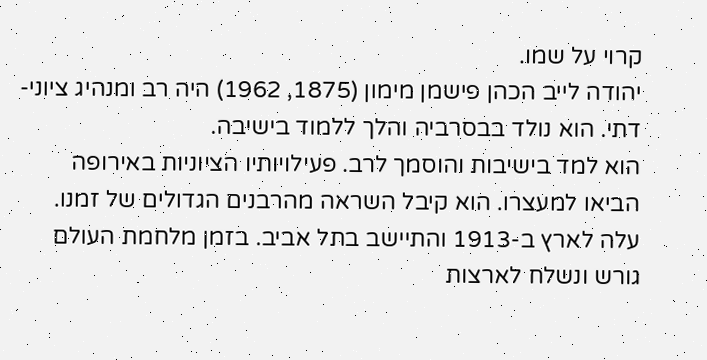קרוי על שמו.
יהודה לייב הכהן פישמן מימון (1875, 1962) היה רב ומנהיג ציוני-דתי. הוא נולד בבסרביה והלך ללמוד בישיבה.
הוא למד בישיבות והוסמך לרב. פעילויותיו הציוניות באירופה הביאו למעצרו. הוא קיבל השראה מהרבנים הגדולים של זמנו.
עלה לארץ ב-1913 והתיישב בתל אביב. בזמן מלחמת העולם גורש ונשלח לארצות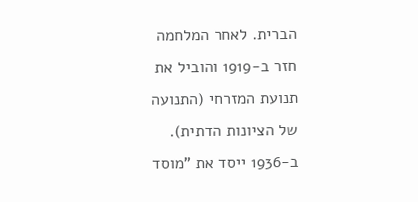הברית. לאחר המלחמה חזר ב-1919 והוביל את תנועת המזרחי (התנועה של הציונות הדתית).
ב-1936 ייסד את "מוסד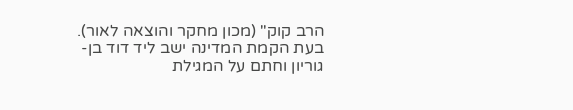הרב קוק" (מכון מחקר והוצאה לאור). בעת הקמת המדינה ישב ליד דוד בן-גוריון וחתם על המגילת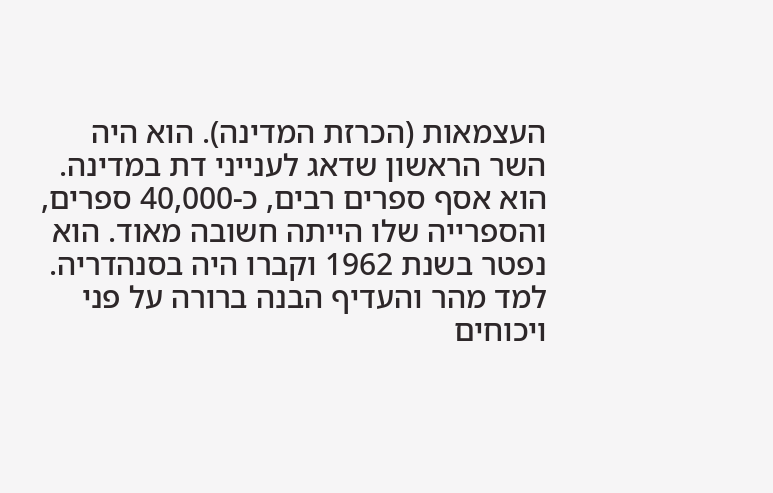העצמאות (הכרזת המדינה). הוא היה השר הראשון שדאג לענייני דת במדינה.
הוא אסף ספרים רבים, כ-40,000 ספרים, והספרייה שלו הייתה חשובה מאוד. הוא נפטר בשנת 1962 וקברו היה בסנהדריה.
למד מהר והעדיף הבנה ברורה על פני ויכוחים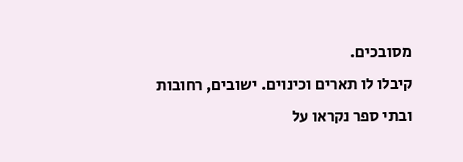מסובכים.
קיבלו לו תארים וכינוים. ישובים, רחובות ובתי ספר נקראו על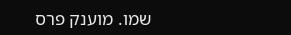שמו. מוענק פרס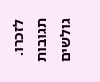לזכרו.
תגובות גולשים